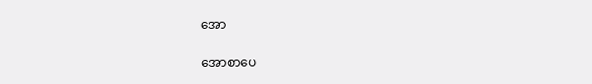အော

အောစာပေ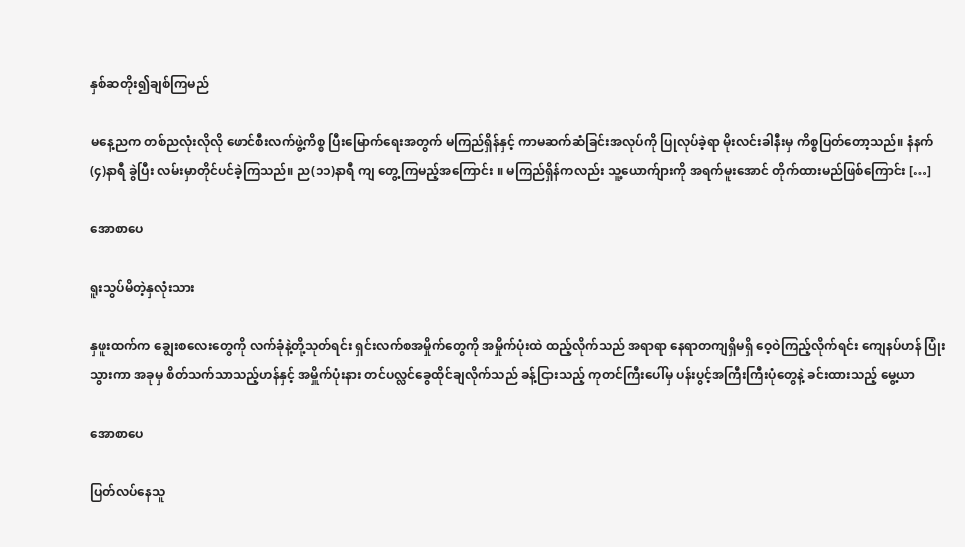နှစ်ဆတိုး၍ချစ်ကြမည်

မနေ့ညက တစ်ညလုံးလိုလို ဖောင်စီးလက်ဖွဲ့ကိစ္စ ပြီးမြောက်ရေးအတွက် မကြည်ရှိန်နှင့် ကာမဆက်ဆံခြင်းအလုပ်ကို ပြုလုပ်ခဲ့ရာ မိုးလင်းခါနီးမှ ကိစ္စပြတ်တော့သည်။ နံနက်(၄)နာရီ ခွဲပြီး လမ်းမှာတိုင်ပင်ခဲ့ကြသည်။ ည(၁၁)နာရီ ကျ တွေ့ကြမည့်အကြောင်း ။ မကြည်ရှိန်ကလည်း သူ့ယောက်ျားကို အရက်မူးအောင် တိုက်ထားမည်ဖြစ်ကြောင်း […]

အောစာပေ

ရူးသွပ်မိတဲ့နှလုံးသား

နှဖူးထက်က ချွေးစလေးတွေကို လက်ခုံနဲ့တို့သုတ်ရင်း ရှင်းလက်စအမှိုက်တွေကို အမှိုက်ပုံးထဲ ထည့်လိုက်သည် အရာရာ နေရာတကျရှိမရှိ ဝေ့ဝဲကြည့်လိုက်ရင်း ကျေနပ်ဟန် ပြုံးသွားကာ အခုမှ စိတ်သက်သာသည့်ဟန်နှင့် အမှိူက်ပုံးနား တင်ပလ္လင်ခွေထိုင်ချလိုက်သည် ခန့်ငြားသည့် ကုတင်ကြီးပေါ်မှ ပန်းပွင့်အကြီးကြီးပုံတွေနဲ့ ခင်းထားသည့် မွေ့ယာ

အောစာပေ

ပြတ်လပ်နေသူ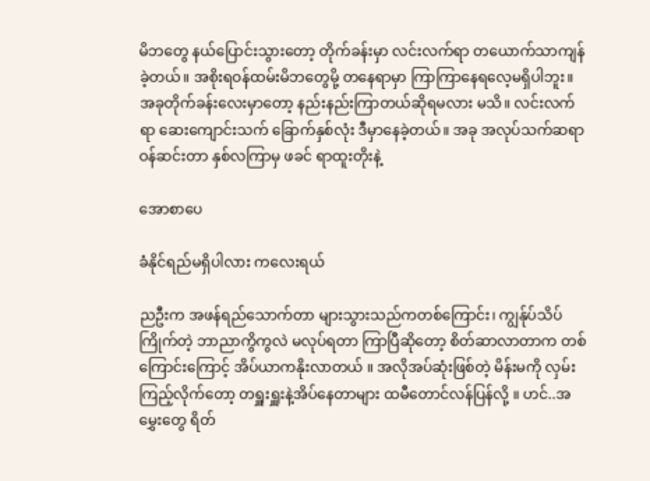မိဘတွေ နယ်ပြောင်းသွားတော့ တိုက်ခန်းမှာ လင်းလက်ရာ တယောက်သာကျန်ခဲ့တယ်။ အစိုးရဝန်ထမ်းမိဘတွေမို့ တနေရာမှာ ကြာကြာနေရလေ့မရှိပါဘူး။ အခုတိုက်ခန်းလေးမှာတော့ နည်းနည်းကြာတယ်ဆိုရမလား မသိ။ လင်းလက်ရာ ဆေးကျောင်းသက် ခြောက်နှစ်လုံး ဒီမှာနေခဲ့တယ်။ အခု အလုပ်သက်ဆရာဝန်ဆင်းတာ နှစ်လကြာမှ ဖခင် ရာထူးတိုးနဲ့

အောစာပေ

ခံနိုင်ရည်မရှိပါလား ကလေးရယ်

ညဦးက အဖန်ရည်သောက်တာ များသွားသည်ကတစ်ကြောင်း၊ ကျွန်ုပ်သိပ်ကြိုက်တဲ့ ဘာညာကွိကွလဲ မလုပ်ရတာ ကြာပြီဆိုတော့ စိတ်ဆာလာတာက တစ်ကြောင်းကြောင့် အိပ်ယာကနိုးလာတယ် ။ အလိုအပ်ဆုံးဖြစ်တဲ့ မိန်းမကို လှမ်းကြည့်လိုက်တော့ တရှူးရှူးနဲ့အိပ်နေတာများ ထမီတောင်လန်ပြန်လို့ ။ ဟင်..အမွှေးတွေ ရိတ်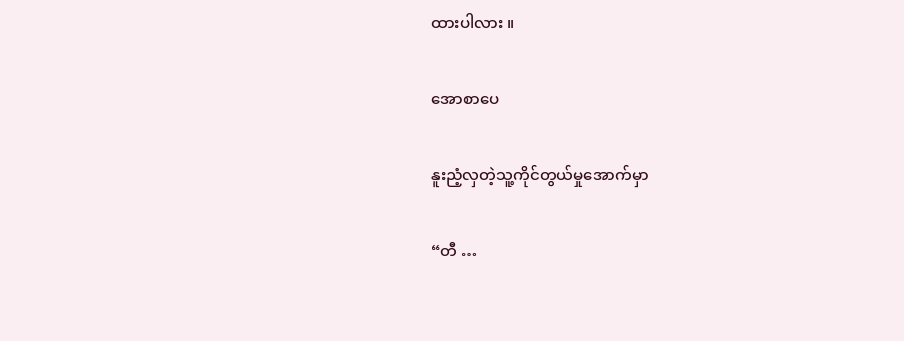ထားပါလား ။

အောစာပေ

နူးညံ့လှတဲ့သူ့ကိုင်တွယ်မှုအောက်မှာ

“တီ …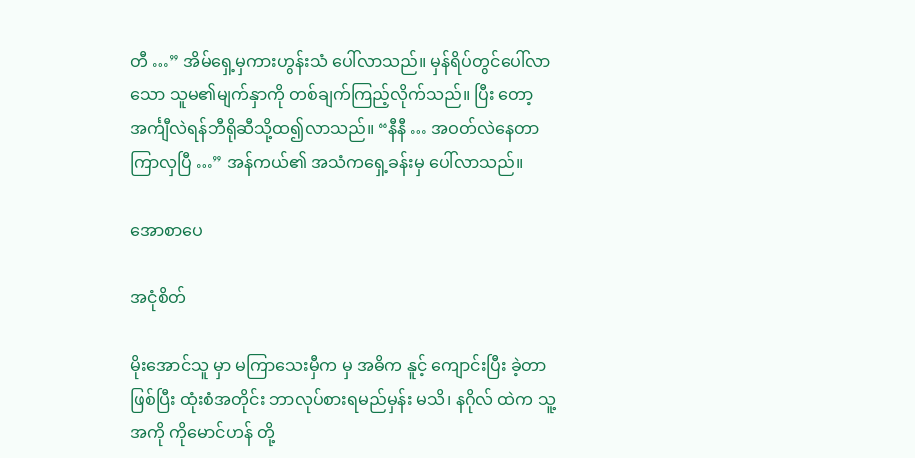တီ …” အိမ်ရှေ့မှကားဟွန်းသံ ပေါ်လာသည်။ မှန်ရိပ်တွင်ပေါ်လာသော သူမ၏မျက်နှာကို တစ်ချက်ကြည့်လိုက်သည်။ ပြီး တော့ အင်္ကျီလဲရန်ဘီရိုဆီသို့ထ၍လာသည်။ “နီနီ … အဝတ်လဲနေတာ ကြာလှပြီ …” အန်ကယ်၏ အသံကရှေ့ခန်းမှ ပေါ်လာသည်။

အောစာပေ

အငုံစိတ်

မိုးအောင်သူ မှာ မကြာသေးမှီက မှ အဓိက နူင့် ကျောင်းပြီး ခဲ့တာ ဖြစ်ပြီး ထုံးစံအတိုင်း ဘာလုပ်စားရမည်မှန်း မသိ၊ နဂိုလ် ထဲက သူ့ အကို ကိုမောင်ဟန် တို့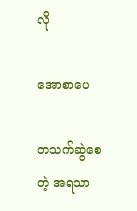လို

အောစာပေ

တသက်ဆွဲစေတဲ့ အရသာ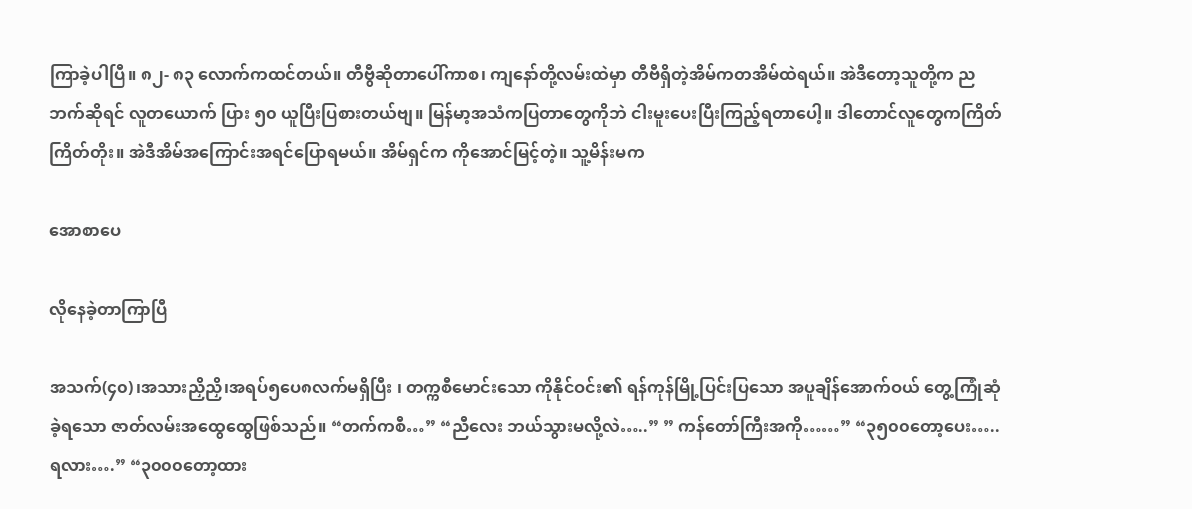ကြာခဲ့ပါပြီ။ ၈၂- ၈၃ လောက်ကထင်တယ်။ တီဗွီဆိုတာပေါ်ကာစ၊ ကျနော်တို့လမ်းထဲမှာ တီဗီရှိတဲ့အိမ်ကတအိမ်ထဲရယ်။ အဲဒီတော့သူတို့က ညဘက်ဆိုရင် လူတယောက် ပြား ၅၀ ယူပြီးပြစားတယ်ဗျ။ မြန်မာ့အသံကပြတာတွေကိုဘဲ ငါးမူးပေးပြီးကြည့်ရတာပေါ့။ ဒါတောင်လူတွေကကြိတ်ကြိတ်တိုး။ အဲဒီအိမ်အကြောင်းအရင်ပြောရမယ်။ အိမ်ရှင်က ကိုအောင်မြင့်တဲ့။ သူ့မိန်းမက

အောစာပေ

လိုနေခဲ့တာကြာပြီ

အသက်(၄၀)၊အသားညှိညှိ၊အရပ်၅ပေ၈လက်မရှိပြီး ၊ တက္ကစီမောင်းသော ကိုနိုင်ဝင်း၏ ရန်ကုန်မြို့ပြင်းပြသော အပူချိန်အောက်ဝယ် တွေ့ကြုံဆုံခဲ့ရသော ဇာတ်လမ်းအထွေထွေဖြစ်သည်။ “တက်ကစီ…” “ညီလေး ဘယ်သွားမလို့လဲ…..” ” ကန်တော်ကြီးအကို……” “၃၅၀၀တော့ပေး…..ရလား….” “၃၀၀၀တော့ထား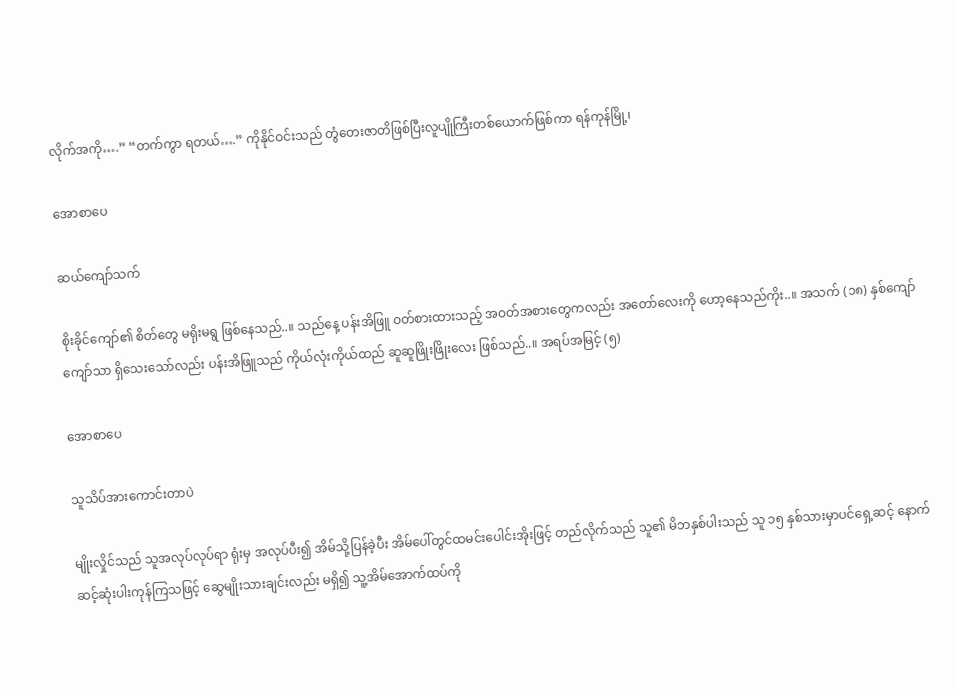လိုက်အကို….” “တက်ကွာ ရတယ်….” ကိုနိုင်ဝင်းသည် တွံတေးဇာတိဖြစ်ပြီးလူပျိုကြီးတစ်ယောက်ဖြစ်ကာ ရန်ကုန်မြို့၊

အောစာပေ

ဆယ်ကျော်သက်

စိုးခိုင်ကျော်၏ စိတ်တွေ မရိုးမရွ ဖြစ်နေသည်..။ သည်နေ့ ပန်းအိဖြူ ဝတ်စားထားသည့် အဝတ်အစားတွေကလည်း အတော်လေးကို ဟော့နေသည်ကိုး..။ အသက် (၁၈) နှစ်ကျော်ကျော်သာ ရှိသေးသော်လည်း ပန်းအိဖြူသည် ကိုယ်လုံးကိုယ်ထည် ဆူဆူဖြိုးဖြိုးလေး ဖြစ်သည်..။ အရပ်အမြင့် (၅)

အောစာပေ

သူသိပ်အားကောင်းတာပဲ

မျိုးလှိုင်သည် သူအလုပ်လုပ်ရာ ရုံးမှ အလုပ်ပီး၍ အိမ်သို့ပြန်ခဲ့ပီး အိမ်ပေါ်တွင်ထမင်းပေါင်းအိုးဖြင့် တည်လိုက်သည် သူ၏ မိဘနှစ်ပါးသည် သူ ၁၅ နှစ်သားမှာပင်ရှေ့ဆင့် နောက်ဆင့်ဆုံးပါးကုန်ကြသဖြင့် ဆွေမျိုးသားချင်းလည်း မရှိ၍ သူ့အိမ်အောက်ထပ်ကို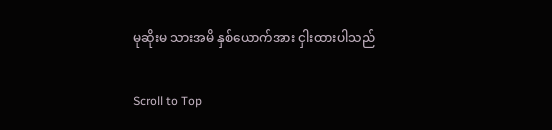မုဆိုးမ သားအမိ နှစ်ယောက်အား ငှါးထားပါသည်

Scroll to Top